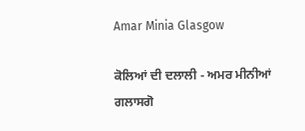Amar Minia Glasgow

ਕੋਲਿਆਂ ਦੀ ਦਲਾਲੀ - ਅਮਰ ਮੀਨੀਆਂ ਗਲਾਸਗੋ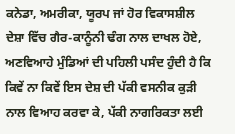ਕਨੇਡਾ, ਅਮਰੀਕਾ, ਯੂਰਪ ਜਾਂ ਹੋਰ ਵਿਕਾਸਸ਼ੀਲ ਦੇਸ਼ਾ ਵਿੱਚ ਗੈਰ-ਕਾਨੂੰਨੀ ਢੰਗ ਨਾਲ ਦਾਖਲ ਹੋਏ, ਅਣਵਿਆਹੇ ਮੁੰਡਿਆਂ ਦੀ ਪਹਿਲੀ ਪਸੰਦ ਹੁੰਦੀ ਹੈ ਕਿ ਕਿਵੇਂ ਨਾ ਕਿਵੇਂ ਇਸ ਦੇਸ਼ ਦੀ ਪੱਕੀ ਵਸਨੀਕ ਕੁੜੀ ਨਾਲ ਵਿਆਹ ਕਰਵਾ ਕੇ, ਪੱਕੀ ਨਾਗਰਿਕਤਾ ਲਈ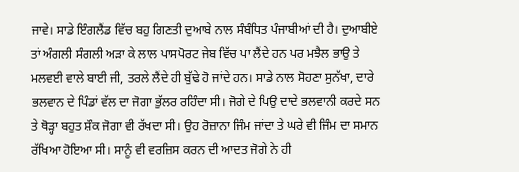ਜਾਵੇ। ਸਾਡੇ ਇੰਗਲੈਂਡ ਵਿੱਚ ਬਹੁ ਗਿਣਤੀ ਦੁਆਬੇ ਨਾਲ ਸੰਬੰਧਿਤ ਪੰਜਾਬੀਆਂ ਦੀ ਹੈ। ਦੁਆਬੀਏ ਤਾਂ ਅੰਗਲੀ ਸੰਗਲੀ ਅੜਾ ਕੇ ਲਾਲ ਪਾਸਪੋਰਟ ਜੇਬ ਵਿੱਚ ਪਾ ਲੈਂਦੇ ਹਨ ਪਰ ਮਝੈਲ ਭਾਉ ਤੇ ਮਲਵਈ ਵਾਲੇ ਬਾਈ ਜੀ, ਤਰਲੇ ਲੈਂਦੇ ਹੀ ਬੁੱਢੇ ਹੋ ਜਾਂਦੇ ਹਨ। ਸਾਡੇ ਨਾਲ ਸੋਹਣਾ ਸੁਨੱਖਾ, ਦਾਰੇ ਭਲਵਾਨ ਦੇ ਪਿੰਡਾਂ ਵੱਲ ਦਾ ਜੋਗਾ ਭੁੱਲਰ ਰਹਿੰਦਾ ਸੀ। ਜੋਗੇ ਦੇ ਪਿਉ ਦਾਦੇ ਭਲਵਾਨੀ ਕਰਦੇ ਸਨ ਤੇ ਥੋੜ੍ਹਾ ਬਹੁਤ ਸ਼ੌਕ ਜੋਗਾ ਵੀ ਰੱਖਦਾ ਸੀ। ਉਹ ਰੋਜ਼ਾਨਾ ਜਿੰਮ ਜਾਂਦਾ ਤੇ ਘਰੇ ਵੀ ਜਿੰਮ ਦਾ ਸਮਾਨ ਰੱਖਿਆ ਹੋਇਆ ਸੀ। ਸਾਨੂੰ ਵੀ ਵਰਜ਼ਿਸ ਕਰਨ ਦੀ ਆਦਤ ਜੋਗੇ ਨੇ ਹੀ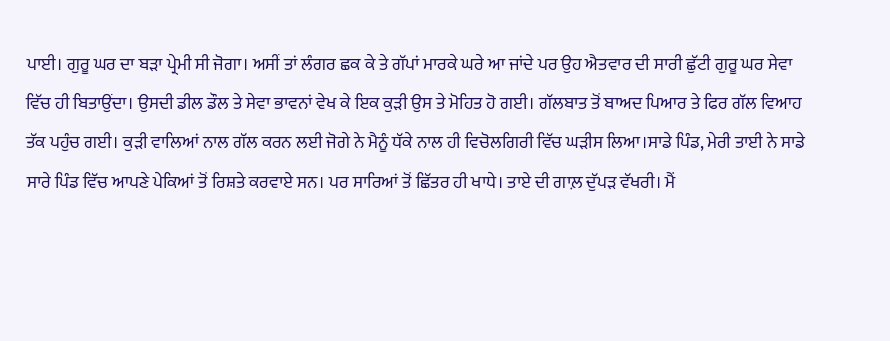ਪਾਈ। ਗੁਰੂ ਘਰ ਦਾ ਬੜਾ ਪ੍ਰੇਮੀ ਸੀ ਜੋਗਾ। ਅਸੀਂ ਤਾਂ ਲੰਗਰ ਛਕ ਕੇ ਤੇ ਗੱਪਾਂ ਮਾਰਕੇ ਘਰੇ ਆ ਜਾਂਦੇ ਪਰ ਉਹ ਐਤਵਾਰ ਦੀ ਸਾਰੀ ਛੁੱਟੀ ਗੁਰੂ ਘਰ ਸੇਵਾ ਵਿੱਚ ਹੀ ਬਿਤਾਉਂਦਾ। ਉਸਦੀ ਡੀਲ ਡੌਲ ਤੇ ਸੇਵਾ ਭਾਵਨਾਂ ਵੇਖ ਕੇ ਇਕ ਕੁੜੀ ਉਸ ਤੇ ਮੋਹਿਤ ਹੋ ਗਈ। ਗੱਲਬਾਤ ਤੋਂ ਬਾਅਦ ਪਿਆਰ ਤੇ ਫਿਰ ਗੱਲ ਵਿਆਹ ਤੱਕ ਪਹੁੰਚ ਗਈ। ਕੁੜੀ ਵਾਲਿਆਂ ਨਾਲ ਗੱਲ ਕਰਨ ਲਈ ਜੋਗੇ ਨੇ ਮੈਨੂੰ ਧੱਕੇ ਨਾਲ ਹੀ ਵਿਚੋਲਗਿਰੀ ਵਿੱਚ ਘੜੀਸ ਲਿਆ।ਸਾਡੇ ਪਿੰਡ, ਮੇਰੀ ਤਾਈ ਨੇ ਸਾਡੇ ਸਾਰੇ ਪਿੰਡ ਵਿੱਚ ਆਪਣੇ ਪੇਕਿਆਂ ਤੋਂ ਰਿਸ਼ਤੇ ਕਰਵਾਏ ਸਨ। ਪਰ ਸਾਰਿਆਂ ਤੋਂ ਛਿੱਤਰ ਹੀ ਖਾਧੇ। ਤਾਏ ਦੀ ਗਾਲ਼ ਦੁੱਪੜ ਵੱਖਰੀ। ਮੈਂ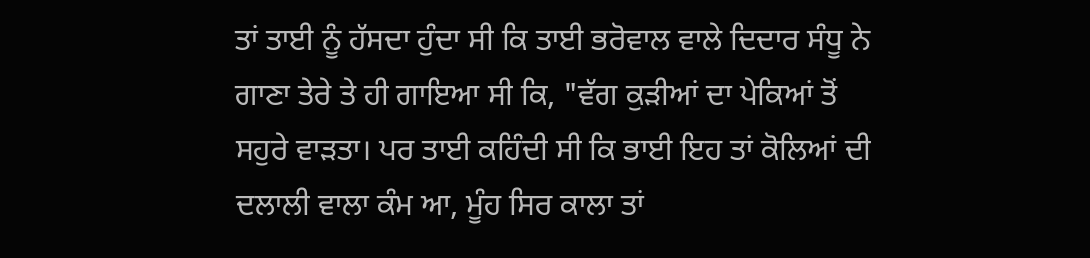ਤਾਂ ਤਾਈ ਨੂੰ ਹੱਸਦਾ ਹੁੰਦਾ ਸੀ ਕਿ ਤਾਈ ਭਰੋਵਾਲ ਵਾਲੇ ਦਿਦਾਰ ਸੰਧੂ ਨੇ ਗਾਣਾ ਤੇਰੇ ਤੇ ਹੀ ਗਾਇਆ ਸੀ ਕਿ, "ਵੱਗ ਕੁੜੀਆਂ ਦਾ ਪੇਕਿਆਂ ਤੋਂ ਸਹੁਰੇ ਵਾੜਤਾ। ਪਰ ਤਾਈ ਕਹਿੰਦੀ ਸੀ ਕਿ ਭਾਈ ਇਹ ਤਾਂ ਕੋਲਿਆਂ ਦੀ ਦਲਾਲੀ ਵਾਲਾ ਕੰਮ ਆ, ਮੂੰਹ ਸਿਰ ਕਾਲਾ ਤਾਂ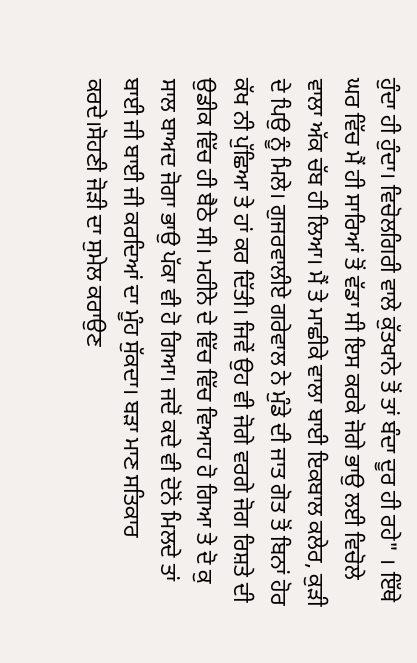ਹੁੰਦਾ ਹੀ ਹੁੰਦਾ। ਵਿਚੋਲਗਿਰੀ ਵਾਲੇ ਕੁੱਤਖਾਨੇ ਤੋਂ ਤਾਂ ਬੰਦਾ ਦੂਰ ਹੀ ਰਹੇ" । ਇੱਥੇ ਘਰ ਵਿੱਚ ਮੈਂ ਹੀ ਸਾਰਿਆਂ ਤੋਂ ਵੱਡਾ ਸੀ ਇਸ ਕਰਕੇ ਜੋਗੇ ਭਾਉ ਲਈ ਵਿਚੋਲੇ ਵਾਲਾ ਅੱਕ ਚੱਬ ਹੀ ਲਿਆ। ਮੈਂ ਤੇ ਮਾਛੀਕੇ ਵਾਲਾ ਬਾਈ ਇਕਬਾਲ ਕਲੇਰ, ਕੁੜੀ ਦੇ ਪਿਉ ਨੂੰ ਮਿਲੇ। ਗੁਜਰਵਾਲੀਏ ਗਰੇਵਾਲ ਨੇ ਮੁੰਡੇ ਦੀ ਜਾਤ ਗੋਤ ਤੋਂ ਬਿਨਾਂ ਹੋਰ ਕੱਖ ਨੀ ਪੁੱਛਿਆ ਤੇ ਹਾਂ ਕਰ ਦਿੱਤੀ। ਜਿਵੇਂ ਉਹ ਵੀ ਜੋਗੇ ਵਰਗੇ ਜੋਗ ਰਿਸ਼ਤੇ ਦੀ ਉਡੀਕ ਵਿੱਚ ਹੀ ਬੈਠੇ ਸੀ। ਮਹੀਨੇ ਦੇ ਵਿੱਚ ਵਿੱਚ ਵਿਆਹ ਹੋ ਗਿਆ ਤੇ ਦੋ ਕੁ ਸਾਲ ਬਾਅਦ ਜੋਗਾ ਭਾਉ ਪੱਕਾ ਵੀ ਹੋ ਗਿਆ। ਜਦੋਂ ਕਦੇ ਵੀ ਦੋਨੋਂ ਮਿਲਦੇ ਤਾਂ ਬਾਈ ਜੀ ਬਾਈ ਜੀ ਕਰਦਿਆਂ ਦਾ ਮੂੰਹ ਸੁੱਕਦਾ। ਬੜਾ ਮਾਣ ਸਤਿਕਾਰ ਕਰਦੇ।ਸੋਹਣੀ ਜੋੜੀ ਦਾ ਸੁਮੇਲ ਕਰਾਉਣ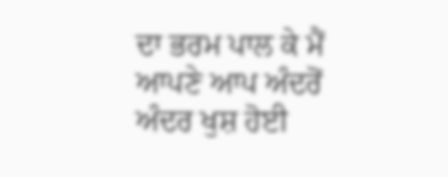ਦਾ ਭਰਮ ਪਾਲ ਕੇ ਮੈਂ ਆਪਣੇ ਆਪ ਅੰਦਰੋਂ ਅੰਦਰ ਖੁਸ਼ ਹੋਈ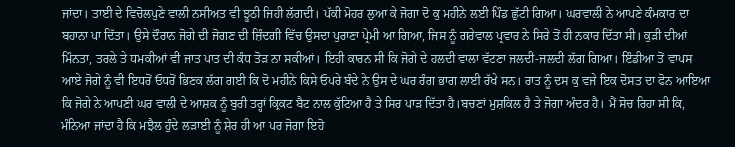ਜਾਂਦਾ। ਤਾਈ ਦੇ ਵਿਚੋਲਪੁਣੇ ਵਾਲੀ ਨਸੀਅਤ ਵੀ ਝੂਠੀ ਜਿਹੀ ਲੱਗਦੀ। ਪੱਕੀ ਮੋਹਰ ਲੁਆ ਕੇ ਜੋਗਾ ਦੋ ਕੁ ਮਹੀਨੇ ਲਈ ਪਿੰਡ ਛੁੱਟੀ ਗਿਆ। ਘਰਵਾਲੀ ਨੇ ਆਪਣੇ ਕੰਮਕਾਰ ਦਾ ਬਹਾਨਾ ਪਾ ਦਿੱਤਾ। ਉਸੇ ਦੌਰਾਨ ਜੋਗੇ ਦੀ ਜੋਗਣ ਦੀ ਜ਼ਿੰਦਗੀ ਵਿੱਚ ਉਸਦਾ ਪੁਰਾਣਾ ਪ੍ਰੇਮੀ ਆ ਗਿਆ, ਜਿਸ ਨੂੰ ਗਰੇਵਾਲ ਪ੍ਰਵਾਰ ਨੇ ਸਿਰੇ ਤੋਂ ਹੀ ਨਕਾਰ ਦਿੱਤਾ ਸੀ। ਕੁੜੀ ਦੀਆਂ ਮਿੰਨਤਾ, ਤਰਲੇ ਤੇ ਧਮਕੀਆਂ ਵੀ ਜਾਤ ਪਾਤ ਦੀ ਕੰਧ ਤੋੜ ਨਾ ਸਕੀਆਂ। ਇਹੀ ਕਾਰਨ ਸੀ ਕਿ ਜੋਗੇ ਦੇ ਹਲਦੀ ਵਾਲਾ ਵੱਟਣਾ ਜਲਦੀ-ਜਲਦੀ ਲੱਗ ਗਿਆ। ਇੰਡੀਆ ਤੋਂ ਵਾਪਸ ਆਏ ਜੋਗੇ ਨੂੰ ਵੀ ਇਧਰੋਂ ਓਧਰੋਂ ਭਿਣਕ ਲੱਗ ਗਈ ਕਿ ਦੋ ਮਹੀਨੇ ਕਿਸੇ ਓਪਰੇ ਬੰਦੇ ਨੇ ਉਸ ਦੇ ਘਰ ਰੰਗ ਭਾਗ ਲਾਈ ਰੱਖੇ ਸਨ। ਰਾਤ ਨੂੰ ਦਸ ਕੁ ਵਜੇ ਇਕ ਦੋਸਤ ਦਾ ਫੋਨ ਆਇਆ ਕਿ ਜੋਗੇ ਨੇ ਆਪਣੀ ਘਰ ਵਾਲੀ ਦੇ ਆਸ਼ਕ ਨੂੰ ਬੁਰੀ ਤਰ੍ਹਾਂ ਕ੍ਰਿਕਟ ਬੈਟ ਨਾਲ ਕੁੱਟਿਆ ਹੈ ਤੇ ਸਿਰ ਪਾੜ ਦਿੱਤਾ ਹੈ।ਬਚਣਾਂ ਮੁਸ਼ਕਿਲ ਹੈ ਤੇ ਜੋਗਾ ਅੰਦਰ ਹੈ। ਮੈਂ ਸੋਚ ਰਿਹਾ ਸੀ ਕਿ, ਮੰਨਿਆ ਜਾਂਦਾ ਹੈ ਕਿ ਮਝੈਲ ਹੁੰਦੇ ਲੜਾਈ ਨੂੰ ਸ਼ੇਰ ਹੀ ਆ ਪਰ ਜੋਗਾ ਇਹੋ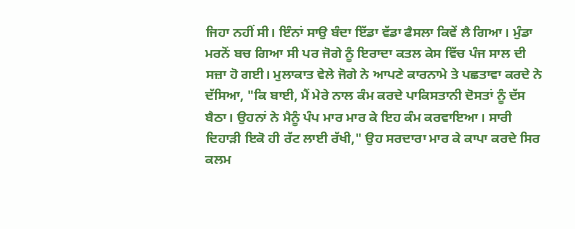ਜਿਹਾ ਨਹੀਂ ਸੀ। ਇੰਨਾਂ ਸਾਉ ਬੰਦਾ ਇੱਡਾ ਵੱਡਾ ਫੈਸਲਾ ਕਿਵੇਂ ਲੈ ਗਿਆ। ਮੁੰਡਾ ਮਰਨੋਂ ਬਚ ਗਿਆ ਸੀ ਪਰ ਜੋਗੇ ਨੂੰ ਇਰਾਦਾ ਕਤਲ ਕੇਸ ਵਿੱਚ ਪੰਜ ਸਾਲ ਦੀ ਸਜ਼ਾ ਹੋ ਗਈ। ਮੁਲਾਕਾਤ ਵੇਲੇ ਜੋਗੇ ਨੇ ਆਪਣੇ ਕਾਰਨਾਮੇ ਤੇ ਪਛਤਾਵਾ ਕਰਦੇ ਨੇ ਦੱਸਿਆ, "ਕਿ ਬਾਈ, ਮੈਂ ਮੇਰੇ ਨਾਲ ਕੰਮ ਕਰਦੇ ਪਾਕਿਸਤਾਨੀ ਦੋਸਤਾਂ ਨੂੰ ਦੱਸ ਬੈਠਾ। ਉਹਨਾਂ ਨੇ ਮੈਨੂੰ ਪੰਪ ਮਾਰ ਮਾਰ ਕੇ ਇਹ ਕੰਮ ਕਰਵਾਇਆ। ਸਾਰੀ ਦਿਹਾੜੀ ਇਕੋ ਹੀ ਰੱਟ ਲਾਈ ਰੱਖੀ," ਉਹ ਸਰਦਾਰਾ ਮਾਰ ਕੇ ਕਾਪਾ ਕਰਦੇ ਸਿਰ ਕਲਮ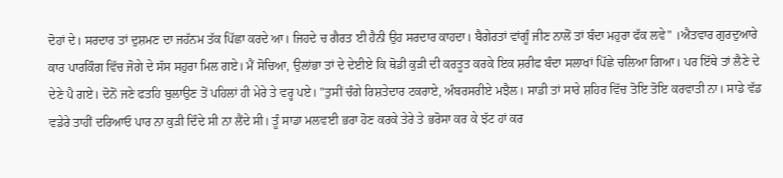ਦੋਹਾਂ ਦੇ। ਸਰਦਾਰ ਤਾਂ ਦੁਸ਼ਮਣ ਦਾ ਜਹੱਨਮ ਤੱਕ ਪਿੱਛਾ ਕਰਦੇ ਆ। ਜਿਹਦੇ ਚ ਗੈਰਤ ਈ ਹੈਨੀ ਉਹ ਸਰਦਾਰ ਕਾਹਦਾ। ਬੈਗੇਰਤਾਂ ਵਾਂਗੂੰ ਜੀਣ ਨਾਲੋਂ ਤਾਂ ਬੰਦਾ ਮਹੁਰਾ ਫੱਕ ਲਵੇ" ।ਐਤਵਾਰ ਗੁਰਦੁਆਰੇ ਕਾਰ ਪਾਰਕਿੰਗ ਵਿੱਚ ਜੋਗੇ ਦੇ ਸੱਸ ਸਹੁਰਾ ਮਿਲ ਗਏ। ਮੈਂ ਸੋਚਿਆ, ਉਲਾਂਭਾ ਤਾਂ ਦੇ ਦੇਈਏ ਕਿ ਥੋਡੀ ਕੁੜੀ ਦੀ ਕਰਤੂਤ ਕਰਕੇ ਇਕ ਸ਼ਰੀਫ ਬੰਦਾ ਸਲਾਖਾਂ ਪਿੱਛੇ ਚਲਿਆ ਗਿਆ। ਪਰ ਇੱਥੇ ਤਾਂ ਲੈਣੇ ਦੇ ਦੇਣੇ ਪੈ ਗਏ। ਦੋਨੋਂ ਜਣੇ ਫਤਹਿ ਬੁਲਾਉਣ ਤੋਂ ਪਹਿਲਾਂ ਹੀ ਮੇਰੇ ਤੇ ਵਰ੍ਹ ਪਏ। "ਤੁਸੀਂ ਚੰਗੇ ਰਿਸ਼ਤੇਦਾਰ ਟਕਰਾਏ, ਅੰਬਰਸਰੀਏ ਮਝੈਲ। ਸਾਡੀ ਤਾਂ ਸਾਰੇ ਸ਼ਹਿਰ ਵਿੱਚ ਤੋਇ ਤੋਇ ਕਰਵਾਤੀ ਨਾ। ਸਾਡੇ ਵੱਡ ਵਡੇਰੇ ਤਾਹੀਂ ਦਰਿਆਓ ਪਾਰ ਨਾ ਕੁੜੀ ਦਿੰਦੇ ਸੀ ਨਾ ਲੈਂਦੇ ਸੀ। ਤੂੰ ਸਾਡਾ ਮਲਵਈ ਭਰਾ ਹੋਣ ਕਰਕੇ ਤੇਰੇ ਤੇ ਭਰੋਸਾ ਕਰ ਕੇ ਝੱਟ ਹਾਂ ਕਰ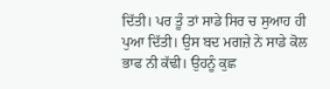ਦਿੱਤੀ। ਪਰ ਤੂੰ ਤਾਂ ਸਾਡੇ ਸਿਰ ਚ ਸੁਆਹ ਹੀ ਪੁਆ ਦਿੱਤੀ। ਉਸ ਬਦ ਮਗਜ਼ੇ ਨੇ ਸਾਡੇ ਕੋਲ ਭਾਫ ਨੀ ਕੱਢੀ। ਉਹਨੂੰ ਕੁਛ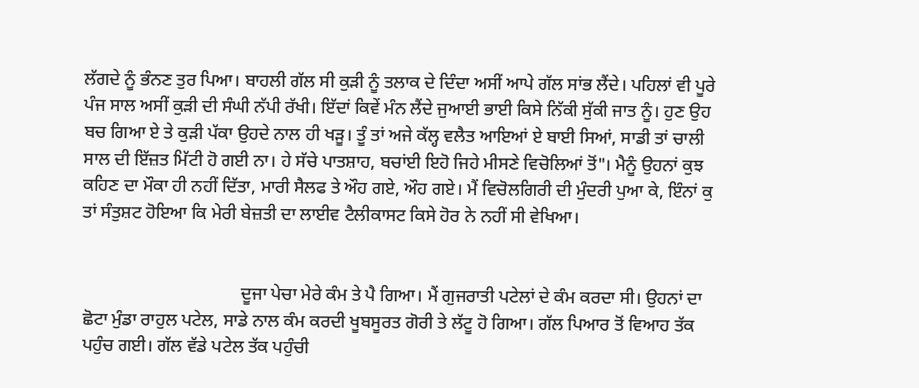ਲੱਗਦੇ ਨੂੰ ਭੰਨਣ ਤੁਰ ਪਿਆ। ਬਾਹਲੀ ਗੱਲ ਸੀ ਕੁੜੀ ਨੂੰ ਤਲਾਕ ਦੇ ਦਿੰਦਾ ਅਸੀਂ ਆਪੇ ਗੱਲ ਸਾਂਭ ਲੈਂਦੇ। ਪਹਿਲਾਂ ਵੀ ਪੂਰੇ ਪੰਜ ਸਾਲ ਅਸੀਂ ਕੁੜੀ ਦੀ ਸੰਘੀ ਨੱਪੀ ਰੱਖੀ। ਇੱਦਾਂ ਕਿਵੇਂ ਮੰਨ ਲੈਂਦੇ ਜੁਆਈ ਭਾਈ ਕਿਸੇ ਨਿੱਕੀ ਸੁੱਕੀ ਜਾਤ ਨੂੰ। ਹੁਣ ਉਹ ਬਚ ਗਿਆ ਏ ਤੇ ਕੁੜੀ ਪੱਕਾ ਉਹਦੇ ਨਾਲ ਹੀ ਖੜੂ। ਤੂੰ ਤਾਂ ਅਜੇ ਕੱਲ੍ਹ ਵਲੈਤ ਆਇਆਂ ਏ ਬਾਈ ਸਿਆਂ, ਸਾਡੀ ਤਾਂ ਚਾਲੀ ਸਾਲ ਦੀ ਇੱਜ਼ਤ ਮਿੱਟੀ ਹੋ ਗਈ ਨਾ। ਹੇ ਸੱਚੇ ਪਾਤਸ਼ਾਹ, ਬਚਾਂਈ ਇਹੋ ਜਿਹੇ ਮੀਸਣੇ ਵਿਚੋਲਿਆਂ ਤੋਂ"। ਮੈਨੂੰ ਉਹਨਾਂ ਕੁਝ ਕਹਿਣ ਦਾ ਮੌਕਾ ਹੀ ਨਹੀਂ ਦਿੱਤਾ, ਮਾਰੀ ਸੈਲਫ ਤੇ ਔਹ ਗਏ, ਔਹ ਗਏ। ਮੈਂ ਵਿਚੋਲਗਿਰੀ ਦੀ ਮੁੰਦਰੀ ਪੁਆ ਕੇ, ਇੰਨਾਂ ਕੁ ਤਾਂ ਸੰਤੁਸ਼ਟ ਹੋਇਆ ਕਿ ਮੇਰੀ ਬੇਜ਼ਤੀ ਦਾ ਲਾਈਵ ਟੈਲੀਕਾਸਟ ਕਿਸੇ ਹੋਰ ਨੇ ਨਹੀਂ ਸੀ ਵੇਖਿਆ।


                                    ਦੂਜਾ ਪੇਚਾ ਮੇਰੇ ਕੰਮ ਤੇ ਪੈ ਗਿਆ। ਮੈਂ ਗੁਜਰਾਤੀ ਪਟੇਲਾਂ ਦੇ ਕੰਮ ਕਰਦਾ ਸੀ। ਉਹਨਾਂ ਦਾ ਛੋਟਾ ਮੁੰਡਾ ਰਾਹੁਲ ਪਟੇਲ, ਸਾਡੇ ਨਾਲ ਕੰਮ ਕਰਦੀ ਖੂਬਸੂਰਤ ਗੋਰੀ ਤੇ ਲੱਟੂ ਹੋ ਗਿਆ। ਗੱਲ ਪਿਆਰ ਤੋਂ ਵਿਆਹ ਤੱਕ ਪਹੁੰਚ ਗਈ। ਗੱਲ ਵੱਡੇ ਪਟੇਲ ਤੱਕ ਪਹੁੰਚੀ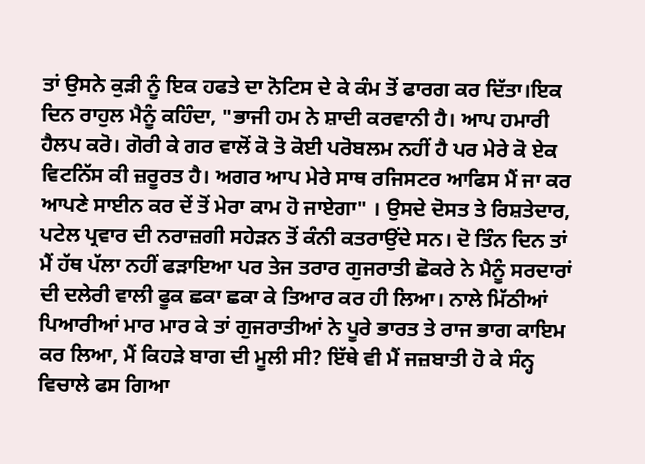ਤਾਂ ਉਸਨੇ ਕੁੜੀ ਨੂੰ ਇਕ ਹਫਤੇ ਦਾ ਨੋਟਿਸ ਦੇ ਕੇ ਕੰਮ ਤੋਂ ਫਾਰਗ ਕਰ ਦਿੱਤਾ।ਇਕ ਦਿਨ ਰਾਹੁਲ ਮੈਨੂੰ ਕਹਿੰਦਾ, "ਭਾਜੀ ਹਮ ਨੇ ਸ਼ਾਦੀ ਕਰਵਾਨੀ ਹੈ। ਆਪ ਹਮਾਰੀ ਹੈਲਪ ਕਰੋ। ਗੋਰੀ ਕੇ ਗਰ ਵਾਲੋਂ ਕੋ ਤੋ ਕੋਈ ਪਰੋਬਲਮ ਨਹੀਂ ਹੈ ਪਰ ਮੇਰੇ ਕੋ ਏਕ ਵਿਟਨਿੱਸ ਕੀ ਜ਼ਰੂਰਤ ਹੈ। ਅਗਰ ਆਪ ਮੇਰੇ ਸਾਥ ਰਜਿਸਟਰ ਆਫਿਸ ਮੈਂ ਜਾ ਕਰ ਆਪਣੇ ਸਾਈਨ ਕਰ ਦੇਂ ਤੋਂ ਮੇਰਾ ਕਾਮ ਹੋ ਜਾਏਗਾ" । ਉਸਦੇ ਦੋਸਤ ਤੇ ਰਿਸ਼ਤੇਦਾਰ, ਪਟੇਲ ਪ੍ਰਵਾਰ ਦੀ ਨਰਾਜ਼ਗੀ ਸਹੇੜਨ ਤੋਂ ਕੰਨੀ ਕਤਰਾਉਂਦੇ ਸਨ। ਦੋ ਤਿੰਨ ਦਿਨ ਤਾਂ ਮੈਂ ਹੱਥ ਪੱਲਾ ਨਹੀਂ ਫੜਾਇਆ ਪਰ ਤੇਜ ਤਰਾਰ ਗੁਜਰਾਤੀ ਛੋਕਰੇ ਨੇ ਮੈਨੂੰ ਸਰਦਾਰਾਂ ਦੀ ਦਲੇਰੀ ਵਾਲੀ ਫੂਕ ਛਕਾ ਛਕਾ ਕੇ ਤਿਆਰ ਕਰ ਹੀ ਲਿਆ। ਨਾਲੇ ਮਿੱਠੀਆਂ ਪਿਆਰੀਆਂ ਮਾਰ ਮਾਰ ਕੇ ਤਾਂ ਗੁਜਰਾਤੀਆਂ ਨੇ ਪੂਰੇ ਭਾਰਤ ਤੇ ਰਾਜ ਭਾਗ ਕਾਇਮ ਕਰ ਲਿਆ, ਮੈਂ ਕਿਹੜੇ ਬਾਗ ਦੀ ਮੂਲੀ ਸੀ? ਇੱਥੇ ਵੀ ਮੈਂ ਜਜ਼ਬਾਤੀ ਹੋ ਕੇ ਸੰਨ੍ਹ ਵਿਚਾਲੇ ਫਸ ਗਿਆ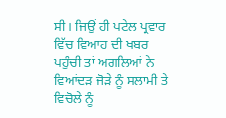ਸੀ। ਜਿਉਂ ਹੀ ਪਟੇਲ ਪ੍ਰਵਾਰ ਵਿੱਚ ਵਿਆਹ ਦੀ ਖਬਰ ਪਹੁੰਚੀ ਤਾਂ ਅਗਲਿਆਂ ਨੇ ਵਿਆਂਦੜ ਜੋੜੇ ਨੂੰ ਸਲਾਮੀ ਤੇ ਵਿਚੋਲੇ ਨੂੰ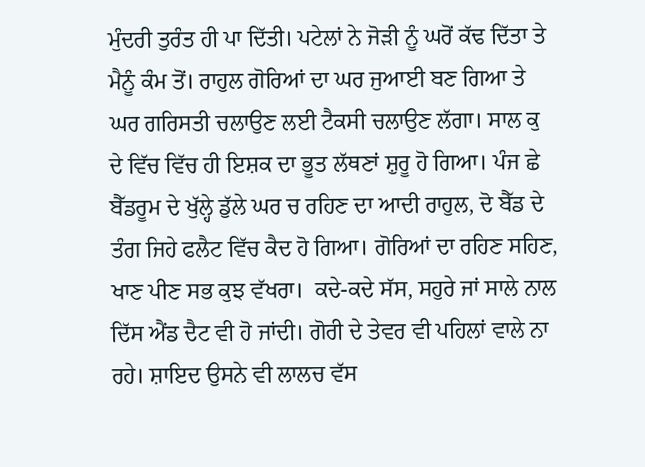ਮੁੰਦਰੀ ਤੁਰੰਤ ਹੀ ਪਾ ਦਿੱਤੀ। ਪਟੇਲਾਂ ਨੇ ਜੋੜੀ ਨੂੰ ਘਰੋਂ ਕੱਢ ਦਿੱਤਾ ਤੇ ਮੈਨੂੰ ਕੰਮ ਤੋਂ। ਰਾਹੁਲ ਗੋਰਿਆਂ ਦਾ ਘਰ ਜੁਆਈ ਬਣ ਗਿਆ ਤੇ ਘਰ ਗਰਿਸਤੀ ਚਲਾਉਣ ਲਈ ਟੈਕਸੀ ਚਲਾਉਣ ਲੱਗਾ। ਸਾਲ ਕੁ ਦੇ ਵਿੱਚ ਵਿੱਚ ਹੀ ਇਸ਼ਕ ਦਾ ਭੂਤ ਲੱਥਣਾਂ ਸ਼ੁਰੂ ਹੋ ਗਿਆ। ਪੰਜ ਛੇ ਬੈੱਡਰੂਮ ਦੇ ਖੁੱਲ੍ਹੇ ਡੁੱਲੇ ਘਰ ਚ ਰਹਿਣ ਦਾ ਆਦੀ ਰਾਹੁਲ, ਦੋ ਬੈੱਡ ਦੇ ਤੰਗ ਜਿਹੇ ਫਲੈਟ ਵਿੱਚ ਕੈਦ ਹੋ ਗਿਆ। ਗੋਰਿਆਂ ਦਾ ਰਹਿਣ ਸਹਿਣ, ਖਾਣ ਪੀਣ ਸਭ ਕੁਝ ਵੱਖਰਾ।  ਕਦੇ-ਕਦੇ ਸੱਸ, ਸਹੁਰੇ ਜਾਂ ਸਾਲੇ ਨਾਲ ਦਿੱਸ ਐਂਡ ਦੈਟ ਵੀ ਹੋ ਜਾਂਦੀ। ਗੋਰੀ ਦੇ ਤੇਵਰ ਵੀ ਪਹਿਲਾਂ ਵਾਲੇ ਨਾ ਰਹੇ। ਸ਼ਾਇਦ ਉਸਨੇ ਵੀ ਲਾਲਚ ਵੱਸ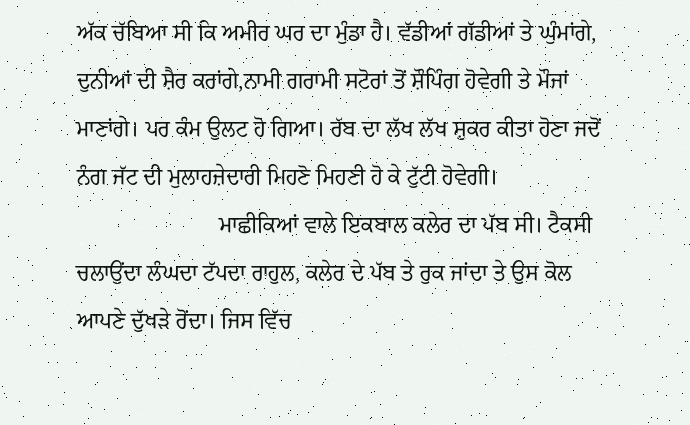ਅੱਕ ਚੱਬਿਆ ਸੀ ਕਿ ਅਮੀਰ ਘਰ ਦਾ ਮੁੰਡਾ ਹੈ। ਵੱਡੀਆਂ ਗੱਡੀਆਂ ਤੇ ਘੁੰਮਾਂਗੇ, ਦੁਨੀਆਂ ਦੀ ਸ਼ੈਰ ਕਰਾਂਗੇ,ਨਾਮੀ ਗਰਾਮੀ ਸਟੋਰਾਂ ਤੋਂ ਸ਼ੌਪਿੰਗ ਹੋਵੇਗੀ ਤੇ ਮੌਜਾਂ ਮਾਣਾਂਗੇ। ਪਰ ਕੰਮ ਉਲਟ ਹੋ ਗਿਆ। ਰੱਬ ਦਾ ਲੱਖ ਲੱਖ ਸ਼ੁਕਰ ਕੀਤਾ ਹੋਣਾ ਜਦੋਂ ਨੰਗ ਜੱਟ ਦੀ ਮੁਲਾਹਜ਼ੇਦਾਰੀ ਮਿਹਣੋ ਮਿਹਣੀ ਹੋ ਕੇ ਟੁੱਟੀ ਹੋਵੇਗੀ।
                         ਮਾਛੀਕਿਆਂ ਵਾਲੇ ਇਕਬਾਲ ਕਲੇਰ ਦਾ ਪੱਬ ਸੀ। ਟੈਕਸੀ ਚਲਾਉਂਦਾ ਲੰਘਦਾ ਟੱਪਦਾ ਰਾਹੁਲ, ਕਲੇਰ ਦੇ ਪੱਬ ਤੇ ਰੁਕ ਜਾਂਦਾ ਤੇ ਉਸ ਕੋਲ ਆਪਣੇ ਦੁੱਖੜੇ ਰੋਂਦਾ। ਜਿਸ ਵਿੱਚ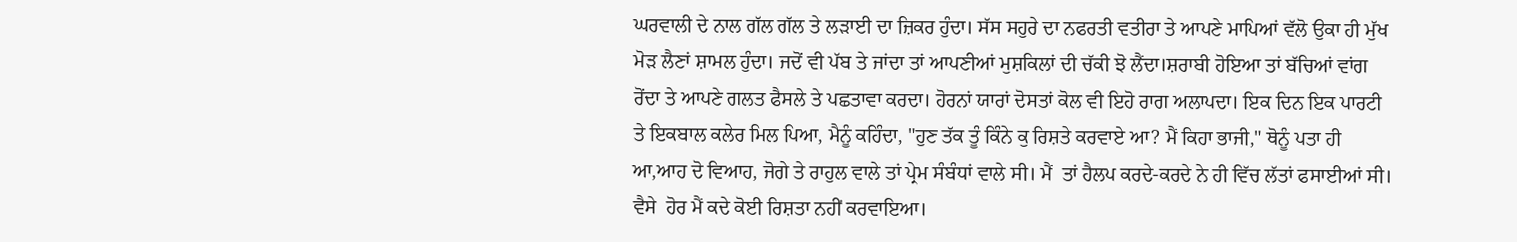ਘਰਵਾਲੀ ਦੇ ਨਾਲ ਗੱਲ ਗੱਲ ਤੇ ਲੜਾਈ ਦਾ ਜ਼ਿਕਰ ਹੁੰਦਾ। ਸੱਸ ਸਹੁਰੇ ਦਾ ਨਫਰਤੀ ਵਤੀਰਾ ਤੇ ਆਪਣੇ ਮਾਪਿਆਂ ਵੱਲੋ ਉਕਾ ਹੀ ਮੁੱਖ ਮੋੜ ਲੈਣਾਂ ਸ਼ਾਮਲ ਹੁੰਦਾ। ਜਦੋਂ ਵੀ ਪੱਬ ਤੇ ਜਾਂਦਾ ਤਾਂ ਆਪਣੀਆਂ ਮੁਸ਼ਕਿਲਾਂ ਦੀ ਚੱਕੀ ਝੋ ਲੈਂਦਾ।ਸ਼ਰਾਬੀ ਹੋਇਆ ਤਾਂ ਬੱਚਿਆਂ ਵਾਂਗ ਰੋਂਦਾ ਤੇ ਆਪਣੇ ਗਲਤ ਫੈਸਲੇ ਤੇ ਪਛਤਾਵਾ ਕਰਦਾ। ਹੋਰਨਾਂ ਯਾਰਾਂ ਦੋਸਤਾਂ ਕੋਲ ਵੀ ਇਹੋ ਰਾਗ ਅਲਾਪਦਾ। ਇਕ ਦਿਨ ਇਕ ਪਾਰਟੀ ਤੇ ਇਕਬਾਲ ਕਲੇਰ ਮਿਲ ਪਿਆ, ਮੈਨੂੰ ਕਹਿੰਦਾ, "ਹੁਣ ਤੱਕ ਤੂੰ ਕਿੰਨੇ ਕੁ ਰਿਸ਼ਤੇ ਕਰਵਾਏ ਆ? ਮੈਂ ਕਿਹਾ ਭਾਜੀ," ਥੋਨੂੰ ਪਤਾ ਹੀ ਆ,ਆਹ ਦੋ ਵਿਆਹ, ਜੋਗੇ ਤੇ ਰਾਹੁਲ ਵਾਲੇ ਤਾਂ ਪ੍ਰੇਮ ਸੰਬੰਧਾਂ ਵਾਲੇ ਸੀ। ਮੈਂ  ਤਾਂ ਹੈਲਪ ਕਰਦੇ-ਕਰਦੇ ਨੇ ਹੀ ਵਿੱਚ ਲੱਤਾਂ ਫਸਾਈਆਂ ਸੀ। ਵੈਸੇ  ਹੋਰ ਮੈਂ ਕਦੇ ਕੋਈ ਰਿਸ਼ਤਾ ਨਹੀਂ ਕਰਵਾਇਆ।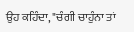ਉਹ ਕਹਿੰਦਾ, "ਚੰਗੀ ਚਾਹੁੰਨਾ ਤਾਂ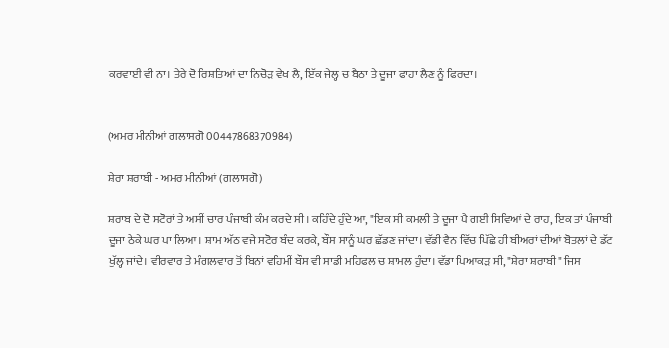ਕਰਵਾਈ ਵੀ ਨਾ। ਤੇਰੇ ਦੋ ਰਿਸ਼ਤਿਆਂ ਦਾ ਨਿਚੋੜ ਵੇਖ ਲੈ, ਇੱਕ ਜੇਲ੍ਹ ਚ ਬੈਠਾ ਤੇ ਦੂਜਾ ਫਾਹਾ ਲੈਣ ਨੂੰ ਫਿਰਦਾ।


(ਅਮਰ ਮੀਨੀਆਂ ਗਲਾਸਗੋ 00447868370984)

ਸ਼ੇਰਾ ਸ਼ਰਾਬੀ - ਅਮਰ ਮੀਨੀਆਂ (ਗਲਾਸਗੋ)

ਸ਼ਰਾਬ ਦੇ ਦੋ ਸਟੋਰਾਂ ਤੇ ਅਸੀਂ ਚਾਰ ਪੰਜਾਬੀ ਕੰਮ ਕਰਦੇ ਸੀ। ਕਹਿੰਦੇ ਹੁੰਦੇ ਆ, "ਇਕ ਸੀ ਕਮਲੀ ਤੇ ਦੂਜਾ ਪੈ ਗਈ ਸਿਵਿਆਂ ਦੇ ਰਾਹ, ਇਕ ਤਾਂ ਪੰਜਾਬੀ ਦੂਜਾ ਠੇਕੇ ਘਰ ਪਾ ਲਿਆ। ਸ਼ਾਮ ਅੱਠ ਵਜੇ ਸਟੋਰ ਬੰਦ ਕਰਕੇ, ਬੌਸ ਸਾਨੂੰ ਘਰ ਛੱਡਣ ਜਾਂਦਾ। ਵੱਡੀ ਵੈਨ ਵਿੱਚ ਪਿੱਛੇ ਹੀ ਬੀਅਰਾਂ ਦੀਆਂ ਬੋਤਲਾਂ ਦੇ ਡੱਟ ਖੁੱਲ੍ਹ ਜਾਂਦੇ। ਵੀਰਵਾਰ ਤੇ ਮੰਗਲਵਾਰ ਤੋਂ ਬਿਨਾਂ ਵਹਿਮੀਂ ਬੌਸ ਵੀ ਸਾਡੀ ਮਹਿਫਲ ਚ ਸ਼ਾਮਲ ਹੁੰਦਾ। ਵੱਡਾ ਪਿਆਕੜ ਸੀ, "ਸ਼ੇਰਾ ਸ਼ਰਾਬੀ" ਜਿਸ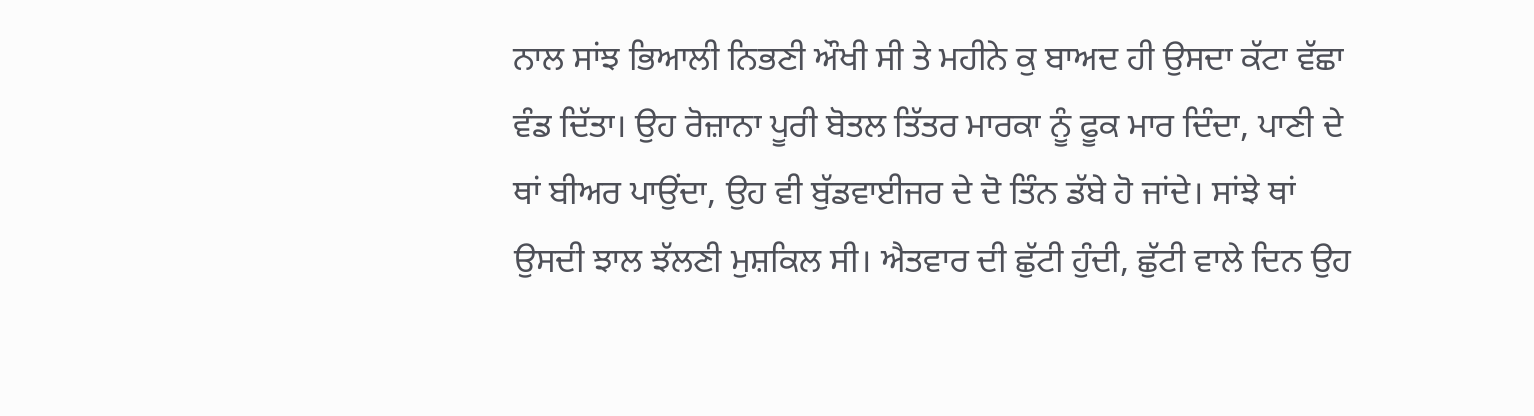ਨਾਲ ਸਾਂਝ ਭਿਆਲੀ ਨਿਭਣੀ ਔਖੀ ਸੀ ਤੇ ਮਹੀਨੇ ਕੁ ਬਾਅਦ ਹੀ ਉਸਦਾ ਕੱਟਾ ਵੱਛਾ ਵੰਡ ਦਿੱਤਾ। ਉਹ ਰੋਜ਼ਾਨਾ ਪੂਰੀ ਬੋਤਲ ਤਿੱਤਰ ਮਾਰਕਾ ਨੂੰ ਫੂਕ ਮਾਰ ਦਿੰਦਾ, ਪਾਣੀ ਦੇ ਥਾਂ ਬੀਅਰ ਪਾਉਂਦਾ, ਉਹ ਵੀ ਬੁੱਡਵਾਈਜਰ ਦੇ ਦੋ ਤਿੰਨ ਡੱਬੇ ਹੋ ਜਾਂਦੇ। ਸਾਂਝੇ ਥਾਂ ਉਸਦੀ ਝਾਲ ਝੱਲਣੀ ਮੁਸ਼ਕਿਲ ਸੀ। ਐਤਵਾਰ ਦੀ ਛੁੱਟੀ ਹੁੰਦੀ, ਛੁੱਟੀ ਵਾਲੇ ਦਿਨ ਉਹ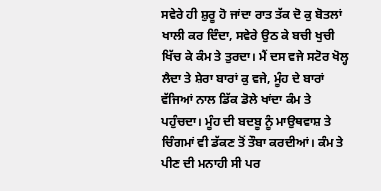ਸਵੇਰੇ ਹੀ ਸ਼ੁਰੂ ਹੋ ਜਾਂਦਾ ਰਾਤ ਤੱਕ ਦੋ ਕੁ ਬੋਤਲਾਂ ਖਾਲੀ ਕਰ ਦਿੰਦਾ, ਸਵੇਰੇ ਉਠ ਕੇ ਬਚੀ ਖੁਚੀ ਖਿੱਚ ਕੇ ਕੰਮ ਤੇ ਤੁਰਦਾ। ਮੈਂ ਦਸ ਵਜੇ ਸਟੋਰ ਖੋਲ੍ਹ ਲੈਦਾ ਤੇ ਸ਼ੇਰਾ ਬਾਰਾਂ ਕੁ ਵਜੇ, ਮੂੰਹ ਦੇ ਬਾਰਾਂ ਵੱਜਿਆਂ ਨਾਲ ਡਿੱਕ ਡੋਲੇ ਖਾਂਦਾ ਕੰਮ ਤੇ ਪਹੁੰਚਦਾ। ਮੂੰਹ ਦੀ ਬਦਬੂ ਨੂੰ ਮਾਉਥਵਾਸ਼ ਤੇ ਚਿੰਗਮਾਂ ਵੀ ਡੱਕਣ ਤੋਂ ਤੌਬਾ ਕਰਦੀਆਂ। ਕੰਮ ਤੇ ਪੀਣ ਦੀ ਮਨਾਹੀ ਸੀ ਪਰ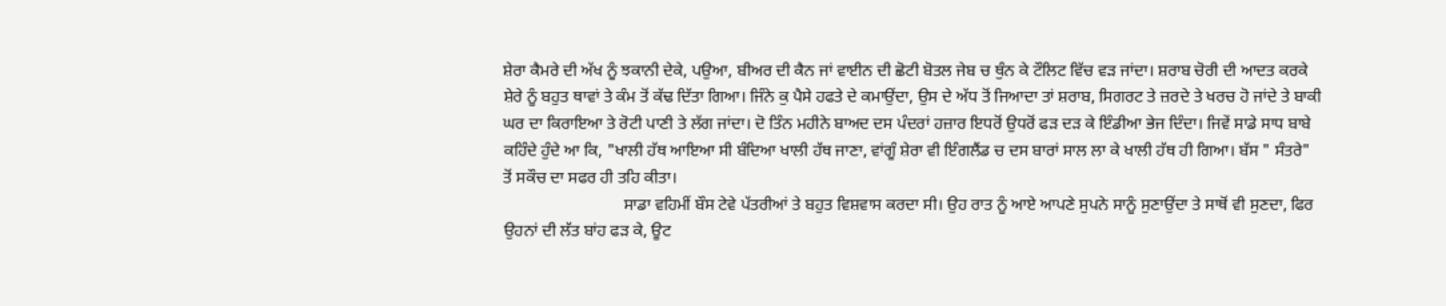ਸ਼ੇਰਾ ਕੈਮਰੇ ਦੀ ਅੱਖ ਨੂੰ ਝਕਾਨੀ ਦੇਕੇ, ਪਉਆ, ਬੀਅਰ ਦੀ ਕੈਨ ਜਾਂ ਵਾਈਨ ਦੀ ਛੋਟੀ ਬੋਤਲ ਜੇਬ ਚ ਥੁੰਨ ਕੇ ਟੌਲਿਟ ਵਿੱਚ ਵੜ ਜਾਂਦਾ। ਸ਼ਰਾਬ ਚੋਰੀ ਦੀ ਆਦਤ ਕਰਕੇ ਸ਼ੇਰੇ ਨੂੰ ਬਹੁਤ ਥਾਵਾਂ ਤੇ ਕੰਮ ਤੋਂ ਕੱਢ ਦਿੱਤਾ ਗਿਆ। ਜਿੰਨੇ ਕੁ ਪੈਸੇ ਹਫਤੇ ਦੇ ਕਮਾਉਂਦਾ, ਉਸ ਦੇ ਅੱਧ ਤੋਂ ਜਿਆਦਾ ਤਾਂ ਸ਼ਰਾਬ, ਸਿਗਰਟ ਤੇ ਜ਼ਰਦੇ ਤੇ ਖਰਚ ਹੋ ਜਾਂਦੇ ਤੇ ਬਾਕੀ ਘਰ ਦਾ ਕਿਰਾਇਆ ਤੇ ਰੋਟੀ ਪਾਣੀ ਤੇ ਲੱਗ ਜਾਂਦਾ। ਦੋ ਤਿੰਨ ਮਹੀਨੇ ਬਾਅਦ ਦਸ ਪੰਦਰਾਂ ਹਜ਼ਾਰ ਇਧਰੋਂ ਉਧਰੋਂ ਫੜ ਦੜ ਕੇ ਇੰਡੀਆ ਭੇਜ ਦਿੰਦਾ। ਜਿਵੇਂ ਸਾਡੇ ਸਾਧ ਬਾਬੇ ਕਹਿੰਦੇ ਹੁੰਦੇ ਆ ਕਿ, "ਖਾਲੀ ਹੱਥ ਆਇਆ ਸੀ ਬੰਦਿਆ ਖਾਲੀ ਹੱਥ ਜਾਣਾ, ਵਾਂਗੂੰ ਸ਼ੇਰਾ ਵੀ ਇੰਗਲੈਂਡ ਚ ਦਸ ਬਾਰਾਂ ਸਾਲ ਲਾ ਕੇ ਖਾਲੀ ਹੱਥ ਹੀ ਗਿਆ। ਬੱਸ " ਸੰਤਰੇ" ਤੋਂ ਸਕੌਚ ਦਾ ਸਫਰ ਹੀ ਤਹਿ ਕੀਤਾ।
                             ਸਾਡਾ ਵਹਿਮੀਂ ਬੌਸ ਟੇਵੇ ਪੱਤਰੀਆਂ ਤੇ ਬਹੁਤ ਵਿਸ਼ਵਾਸ ਕਰਦਾ ਸੀ। ਉਹ ਰਾਤ ਨੂੰ ਆਏ ਆਪਣੇ ਸੁਪਨੇ ਸਾਨੂੰ ਸੁਣਾਉਂਦਾ ਤੇ ਸਾਥੋਂ ਵੀ ਸੁਣਦਾ, ਫਿਰ ਉਹਨਾਂ ਦੀ ਲੱਤ ਬਾਂਹ ਫੜ ਕੇ, ਊਟ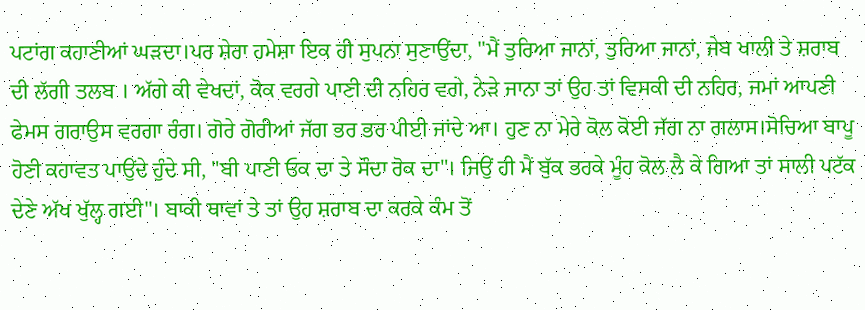ਪਟਾਂਗ ਕਹਾਣੀਆਂ ਘੜਦਾ।ਪਰ ਸ਼ੇਰਾ ਹਮੇਸ਼ਾ ਇਕ ਹੀ ਸੁਪਨਾ ਸੁਣਾਉਂਦਾ, "ਮੈਂ ਤੁਰਿਆ ਜਾਨਾਂ, ਤੁਰਿਆ ਜਾਨਾਂ, ਜੇਬ ਖਾਲੀ ਤੇ ਸ਼ਰਾਬ ਦੀ ਲੱਗੀ ਤਲਬ । ਅੱਗੇ ਕੀ ਵੇਖਦਾਂ, ਕੋਕ ਵਰਗੇ ਪਾਣੀ ਦੀ ਨਹਿਰ ਵਗੇ, ਨੇੜੇ ਜਾਨਾ ਤਾਂ ਉਹ ਤਾਂ ਵਿਸਕੀ ਦੀ ਨਹਿਰ, ਜਮਾਂ ਆਪਣੀ ਫੇਮਸ ਗਰਾਉਸ ਵਰਗਾ ਰੰਗ। ਗੋਰੇ ਗੋਰੀਆਂ ਜੱਗ ਭਰ ਭਰ ਪੀਈ ਜਾਂਦੇ ਆ। ਹੁਣ ਨਾ ਮੇਰੇ ਕੋਲ ਕੋਈ ਜੱਗ ਨਾ ਗਲਾਸ।ਸੋਚਿਆ ਬਾਪੂ ਹੋਣੀ ਕਹਾਵਤ ਪਾਉਂਦੇ ਹੁੰਦੇ ਸੀ, "ਬੀ ਪਾਣੀ ਓਕ ਦਾ ਤੇ ਸੌਦਾ ਰੋਕ ਦਾ"। ਜਿਉਂ ਹੀ ਮੈਂ ਬੁੱਕ ਭਰਕੇ ਮੂੰਹ ਕੋਲ ਲੈ ਕੇ ਗਿਆ ਤਾਂ ਸਾਲੀ ਪਟੱਕ ਦੇਣੇ ਅੱਖ ਖੁੱਲ੍ਹ ਗਈ"। ਬਾਕੀ ਥਾਵਾਂ ਤੇ ਤਾਂ ਉਹ ਸ਼ਰਾਬ ਦਾ ਕਰਕੇ ਕੰਮ ਤੋਂ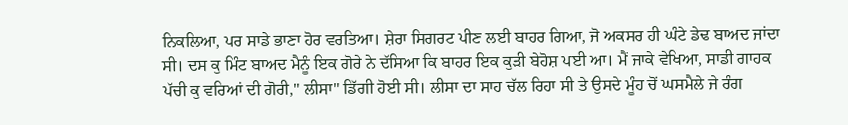ਨਿਕਲਿਆ, ਪਰ ਸਾਡੇ ਭਾਣਾ ਹੋਰ ਵਰਤਿਆ। ਸ਼ੇਰਾ ਸਿਗਰਟ ਪੀਣ ਲਈ ਬਾਹਰ ਗਿਆ, ਜੋ ਅਕਸਰ ਹੀ ਘੰਟੇ ਡੇਢ ਬਾਅਦ ਜਾਂਦਾ ਸੀ। ਦਸ ਕੁ ਮਿੰਟ ਬਾਅਦ ਮੈਨੂੰ ਇਕ ਗੋਰੇ ਨੇ ਦੱਸਿਆ ਕਿ ਬਾਹਰ ਇਕ ਕੁੜੀ ਬੇਹੋਸ਼ ਪਈ ਆ। ਮੈਂ ਜਾਕੇ ਵੇਖਿਆ, ਸਾਡੀ ਗਾਹਕ ਪੱਚੀ ਕੁ ਵਰਿਆਂ ਦੀ ਗੋਰੀ," ਲੀਸਾ" ਡਿੱਗੀ ਹੋਈ ਸੀ। ਲੀਸਾ ਦਾ ਸਾਹ ਚੱਲ ਰਿਹਾ ਸੀ ਤੇ ਉਸਦੇ ਮੂੰਹ ਚੋਂ ਘਸਮੈਲੇ ਜੇ ਰੰਗ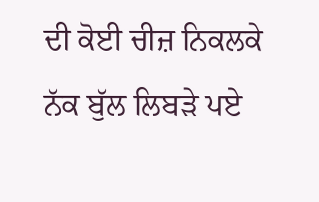ਦੀ ਕੋਈ ਚੀਜ਼ ਨਿਕਲਕੇ ਨੱਕ ਬੁੱਲ ਲਿਬੜੇ ਪਏ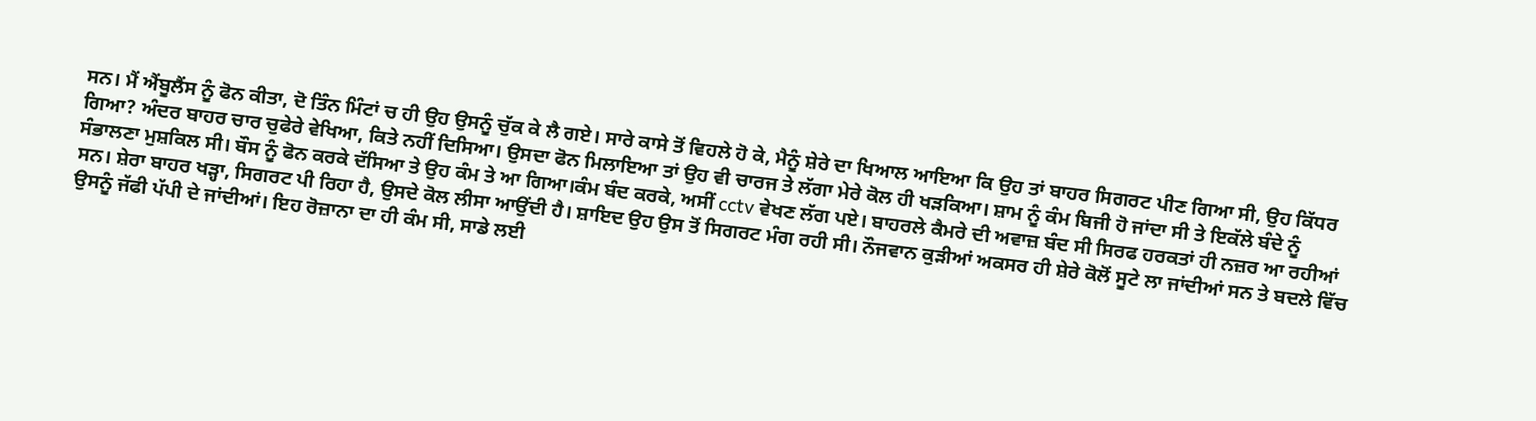ਸਨ। ਮੈਂ ਐਂਬੂਲੈਂਸ ਨੂੰ ਫੋਨ ਕੀਤਾ, ਦੋ ਤਿੰਨ ਮਿੰਟਾਂ ਚ ਹੀ ਉਹ ਉਸਨੂੰ ਚੁੱਕ ਕੇ ਲੈ ਗਏ। ਸਾਰੇ ਕਾਸੇ ਤੋਂ ਵਿਹਲੇ ਹੋ ਕੇ, ਮੈਨੂੰ ਸ਼ੇਰੇ ਦਾ ਖਿਆਲ ਆਇਆ ਕਿ ਉਹ ਤਾਂ ਬਾਹਰ ਸਿਗਰਟ ਪੀਣ ਗਿਆ ਸੀ, ਉਹ ਕਿੱਧਰ ਗਿਆ? ਅੰਦਰ ਬਾਹਰ ਚਾਰ ਚੁਫੇਰੇ ਵੇਖਿਆ, ਕਿਤੇ ਨਹੀਂ ਦਿਸਿਆ। ਉਸਦਾ ਫੋਨ ਮਿਲਾਇਆ ਤਾਂ ਉਹ ਵੀ ਚਾਰਜ ਤੇ ਲੱਗਾ ਮੇਰੇ ਕੋਲ ਹੀ ਖੜਕਿਆ। ਸ਼ਾਮ ਨੂੰ ਕੰਮ ਬਿਜੀ ਹੋ ਜਾਂਦਾ ਸੀ ਤੇ ਇਕੱਲੇ ਬੰਦੇ ਨੂੰ ਸੰਭਾਲਣਾ ਮੁਸ਼ਕਿਲ ਸੀ। ਬੌਸ ਨੂੰ ਫੋਨ ਕਰਕੇ ਦੱਸਿਆ ਤੇ ਉਹ ਕੰਮ ਤੇ ਆ ਗਿਆ।ਕੰਮ ਬੰਦ ਕਰਕੇ, ਅਸੀਂ cctv ਵੇਖਣ ਲੱਗ ਪਏ। ਬਾਹਰਲੇ ਕੈਮਰੇ ਦੀ ਅਵਾਜ਼ ਬੰਦ ਸੀ ਸਿਰਫ ਹਰਕਤਾਂ ਹੀ ਨਜ਼ਰ ਆ ਰਹੀਆਂ ਸਨ। ਸ਼ੇਰਾ ਬਾਹਰ ਖੜ੍ਹਾ, ਸਿਗਰਟ ਪੀ ਰਿਹਾ ਹੈ, ਉਸਦੇ ਕੋਲ ਲੀਸਾ ਆਉਂਦੀ ਹੈ। ਸ਼ਾਇਦ ਉਹ ਉਸ ਤੋਂ ਸਿਗਰਟ ਮੰਗ ਰਹੀ ਸੀ। ਨੌਜਵਾਨ ਕੁੜੀਆਂ ਅਕਸਰ ਹੀ ਸ਼ੇਰੇ ਕੋਲੋਂ ਸੂਟੇ ਲਾ ਜਾਂਦੀਆਂ ਸਨ ਤੇ ਬਦਲੇ ਵਿੱਚ ਉਸਨੂੰ ਜੱਫੀ ਪੱਪੀ ਦੇ ਜਾਂਦੀਆਂ। ਇਹ ਰੋਜ਼ਾਨਾ ਦਾ ਹੀ ਕੰਮ ਸੀ, ਸਾਡੇ ਲਈ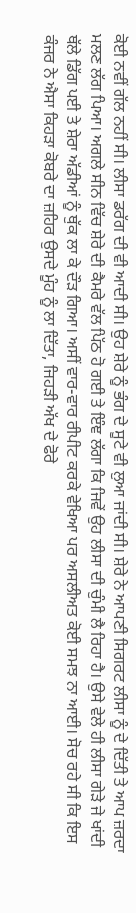ਕੋਈ ਨਵੀਂ ਗੱਲ ਨਹੀਂ ਸੀ। ਲੀਸਾ ਡਰੱਗ ਦੀ ਵੀ ਆਦੀ ਸੀ। ਉਹ ਸ਼ੇਰੇ ਨੂੰ ਭੰਗ ਦੇ ਸੂਟੇ ਵੀ ਲੁਆ ਜਾਂਦੀ ਸੀ। ਸ਼ੇਰੇ ਨੇ ਆਪਣੀ ਸਿਗਰਟ ਲੀਸਾ ਨੂੰ ਦੇ ਦਿੱਤੀ ਤੇ ਆਪ ਜ਼ਰਦਾ ਮਲਣ ਲੱਗ ਪਿਆ। ਅਗਲੇ ਸੀਨ ਵਿੱਚ ਸ਼ੇਰੇ ਦੀ ਕੈਮਰੇ ਵੱਲ ਪਿੱਠ ਹੋ ਗਈ ਤੇ ਇੰਞ ਲੱਗਾ ਕਿ ਜਿਵੇਂ ਉਹ ਲੀਸਾ ਦੀ ਚੁੰਮੀ ਲੈ ਰਿਹਾ ਹੈ। ਉਸੇ ਵੇਲੇ ਹੀ ਲੀਸਾ ਗੇੜੇ ਜੇ ਖਾਂਦੀ ਥੱਲੇ ਡਿੱਗ ਪਈ ਤੇ ਸ਼ੇਰਾ ਅੱਡੀਆਂ ਨੂੰ ਥੁੱਕ ਲਾ ਕੇ ਦੌੜ ਗਿਆ। ਅਸੀਂ ਵਾਰ-ਵਾਰ ਰੀਪੀਟ ਕਰਕੇ ਵੇਖਿਆ ਪਰ ਅਸਲੀਅਤ ਕੋਈ ਸਮਝ ਨਾ ਆਈ। ਸੋਚ ਰਹੇ ਸੀ ਕਿ ਇਸ ਕੰਜਰ ਨੇ ਐਸਾ ਕਿਹੜਾ ਕੋਬਰੇ ਦਾ ਜ਼ਹਿਰ ਉਸਦੇ ਮੂੰਹ ਨੂੰ ਲਾ ਦਿੱਤਾ, ਜਿਹੜੀ ਅੱਖ ਦੇ ਫੋਰੇ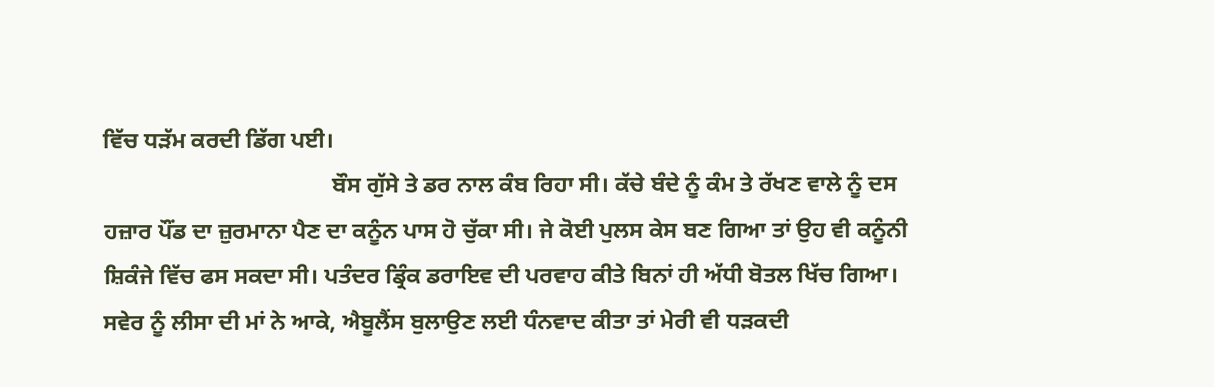ਵਿੱਚ ਧੜੱਮ ਕਰਦੀ ਡਿੱਗ ਪਈ।
                                        ਬੌਸ ਗੁੱਸੇ ਤੇ ਡਰ ਨਾਲ ਕੰਬ ਰਿਹਾ ਸੀ। ਕੱਚੇ ਬੰਦੇ ਨੂੰ ਕੰਮ ਤੇ ਰੱਖਣ ਵਾਲੇ ਨੂੰ ਦਸ ਹਜ਼ਾਰ ਪੌਂਡ ਦਾ ਜ਼ੁਰਮਾਨਾ ਪੈਣ ਦਾ ਕਨੂੰਨ ਪਾਸ ਹੋ ਚੁੱਕਾ ਸੀ। ਜੇ ਕੋਈ ਪੁਲਸ ਕੇਸ ਬਣ ਗਿਆ ਤਾਂ ਉਹ ਵੀ ਕਨੂੰਨੀ ਸ਼ਿਕੰਜੇ ਵਿੱਚ ਫਸ ਸਕਦਾ ਸੀ। ਪਤੰਦਰ ਡ੍ਰਿੰਕ ਡਰਾਇਵ ਦੀ ਪਰਵਾਹ ਕੀਤੇ ਬਿਨਾਂ ਹੀ ਅੱਧੀ ਬੋਤਲ ਖਿੱਚ ਗਿਆ। ਸਵੇਰ ਨੂੰ ਲੀਸਾ ਦੀ ਮਾਂ ਨੇ ਆਕੇ, ਐਬੂਲੈਂਸ ਬੁਲਾਉਣ ਲਈ ਧੰਨਵਾਦ ਕੀਤਾ ਤਾਂ ਮੇਰੀ ਵੀ ਧੜਕਦੀ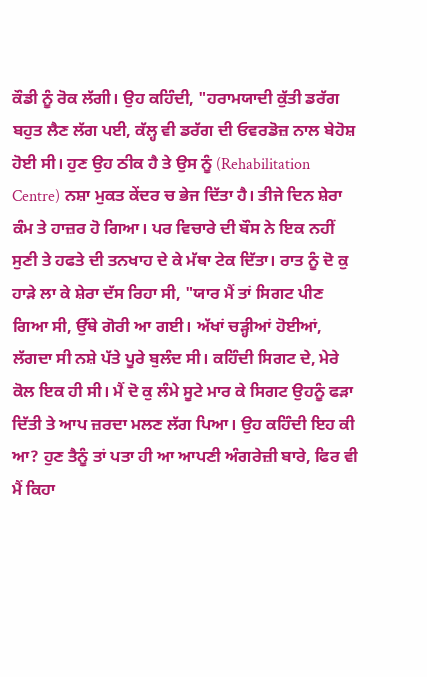ਕੌਡੀ ਨੂੰ ਰੋਕ ਲੱਗੀ। ਉਹ ਕਹਿੰਦੀ, "ਹਰਾਮਯਾਦੀ ਕੁੱਤੀ ਡਰੱਗ ਬਹੁਤ ਲੈਣ ਲੱਗ ਪਈ, ਕੱਲ੍ਹ ਵੀ ਡਰੱਗ ਦੀ ਓਵਰਡੋਜ਼ ਨਾਲ ਬੇਹੋਸ਼ ਹੋਈ ਸੀ। ਹੁਣ ਉਹ ਠੀਕ ਹੈ ਤੇ ਉਸ ਨੂੰ (Rehabilitation Centre) ਨਸ਼ਾ ਮੁਕਤ ਕੇਂਦਰ ਚ ਭੇਜ ਦਿੱਤਾ ਹੈ। ਤੀਜੇ ਦਿਨ ਸ਼ੇਰਾ ਕੰਮ ਤੇ ਹਾਜ਼ਰ ਹੋ ਗਿਆ। ਪਰ ਵਿਚਾਰੇ ਦੀ ਬੌਸ ਨੇ ਇਕ ਨਹੀਂ ਸੁਣੀ ਤੇ ਹਫਤੇ ਦੀ ਤਨਖਾਹ ਦੇ ਕੇ ਮੱਥਾ ਟੇਕ ਦਿੱਤਾ। ਰਾਤ ਨੂੰ ਦੋ ਕੁ ਹਾੜੇ ਲਾ ਕੇ ਸ਼ੇਰਾ ਦੱਸ ਰਿਹਾ ਸੀ, "ਯਾਰ ਮੈਂ ਤਾਂ ਸਿਗਟ ਪੀਣ ਗਿਆ ਸੀ, ਉੱਥੇ ਗੋਰੀ ਆ ਗਈ। ਅੱਖਾਂ ਚੜ੍ਹੀਆਂ ਹੋਈਆਂ, ਲੱਗਦਾ ਸੀ ਨਸ਼ੇ ਪੱਤੇ ਪੂਰੇ ਬੁਲੰਦ ਸੀ। ਕਹਿੰਦੀ ਸਿਗਟ ਦੇ, ਮੇਰੇ ਕੋਲ ਇਕ ਹੀ ਸੀ। ਮੈਂ ਦੋ ਕੁ ਲੰਮੇ ਸੂਟੇ ਮਾਰ ਕੇ ਸਿਗਟ ਉਹਨੂੰ ਫੜਾ ਦਿੱਤੀ ਤੇ ਆਪ ਜ਼ਰਦਾ ਮਲਣ ਲੱਗ ਪਿਆ। ਉਹ ਕਹਿੰਦੀ ਇਹ ਕੀ ਆ? ਹੁਣ ਤੈਨੂੰ ਤਾਂ ਪਤਾ ਹੀ ਆ ਆਪਣੀ ਅੰਗਰੇਜ਼ੀ ਬਾਰੇ, ਫਿਰ ਵੀ ਮੈਂ ਕਿਹਾ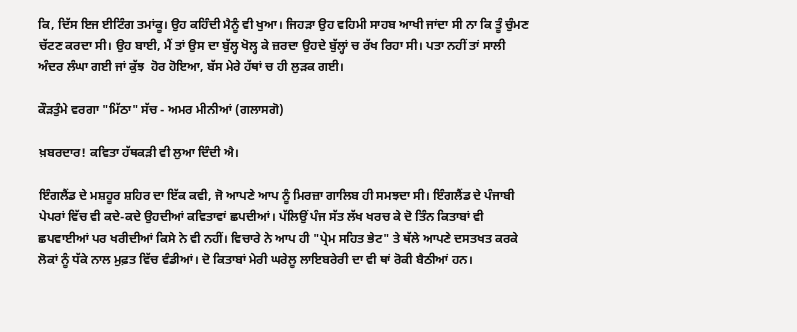ਕਿ, ਦਿੱਸ ਇਜ ਈਟਿੰਗ ਤਮਾਂਕੂ। ਉਹ ਕਹਿੰਦੀ ਮੈਨੂੰ ਵੀ ਖੁਆ। ਜਿਹੜਾ ਉਹ ਵਹਿਮੀ ਸਾਹਬ ਆਖੀ ਜਾਂਦਾ ਸੀ ਨਾ ਕਿ ਤੂੰ ਚੁੰਮਣ ਚੱਟਣ ਕਰਦਾ ਸੀ। ਉਹ ਬਾਈ, ਮੈਂ ਤਾਂ ਉਸ ਦਾ ਬੁੱਲ੍ਹ ਖੋਲ੍ਹ ਕੇ ਜ਼ਰਦਾ ਉਹਦੇ ਬੁੱਲ੍ਹਾਂ ਚ ਰੱਖ ਰਿਹਾ ਸੀ। ਪਤਾ ਨਹੀਂ ਤਾਂ ਸਾਲੀ ਅੰਦਰ ਲੰਘਾ ਗਈ ਜਾਂ ਕੁੱਝ  ਹੋਰ ਹੋਇਆ, ਬੱਸ ਮੇਰੇ ਹੱਥਾਂ ਚ ਹੀ ਲੁੜਕ ਗਈ।

ਕੌੜਤੁੰਮੇ ਵਰਗਾ "ਮਿੱਠਾ" ਸੱਚ - ਅਮਰ ਮੀਨੀਆਂ (ਗਲਾਸਗੋ)

ਖ਼ਬਰਦਾਰ! ਕਵਿਤਾ ਹੱਥਕੜੀ ਵੀ ਲੁਆ ਦਿੰਦੀ ਐ।

ਇੰਗਲੈਂਡ ਦੇ ਮਸ਼ਹੂਰ ਸ਼ਹਿਰ ਦਾ ਇੱਕ ਕਵੀ, ਜੋ ਆਪਣੇ ਆਪ ਨੂੰ ਮਿਰਜ਼ਾ ਗਾਲਿਬ ਹੀ ਸਮਝਦਾ ਸੀ। ਇੰਗਲੈਂਡ ਦੇ ਪੰਜਾਬੀ ਪੇਪਰਾਂ ਵਿੱਚ ਵੀ ਕਦੇ-ਕਦੇ ਉਹਦੀਆਂ ਕਵਿਤਾਵਾਂ ਛਪਦੀਆਂ। ਪੱਲਿਉਂ ਪੰਜ ਸੱਤ ਲੱਖ ਖਰਚ ਕੇ ਦੋ ਤਿੰਨ ਕਿਤਾਬਾਂ ਵੀ ਛਪਵਾਈਆਂ ਪਰ ਖਰੀਦੀਆਂ ਕਿਸੇ ਨੇ ਵੀ ਨਹੀਂ। ਵਿਚਾਰੇ ਨੇ ਆਪ ਹੀ "ਪ੍ਰੇਮ ਸਹਿਤ ਭੇਟ" ਤੇ ਥੱਲੇ ਆਪਣੇ ਦਸਤਖਤ ਕਰਕੇ ਲੋਕਾਂ ਨੂੰ ਧੱਕੇ ਨਾਲ ਮੁਫ਼ਤ ਵਿੱਚ ਵੰਡੀਆਂ। ਦੋ ਕਿਤਾਬਾਂ ਮੇਰੀ ਘਰੇਲੂ ਲਾਇਬਰੇਰੀ ਦਾ ਵੀ ਥਾਂ ਰੋਕੀ ਬੈਠੀਆਂ ਹਨ।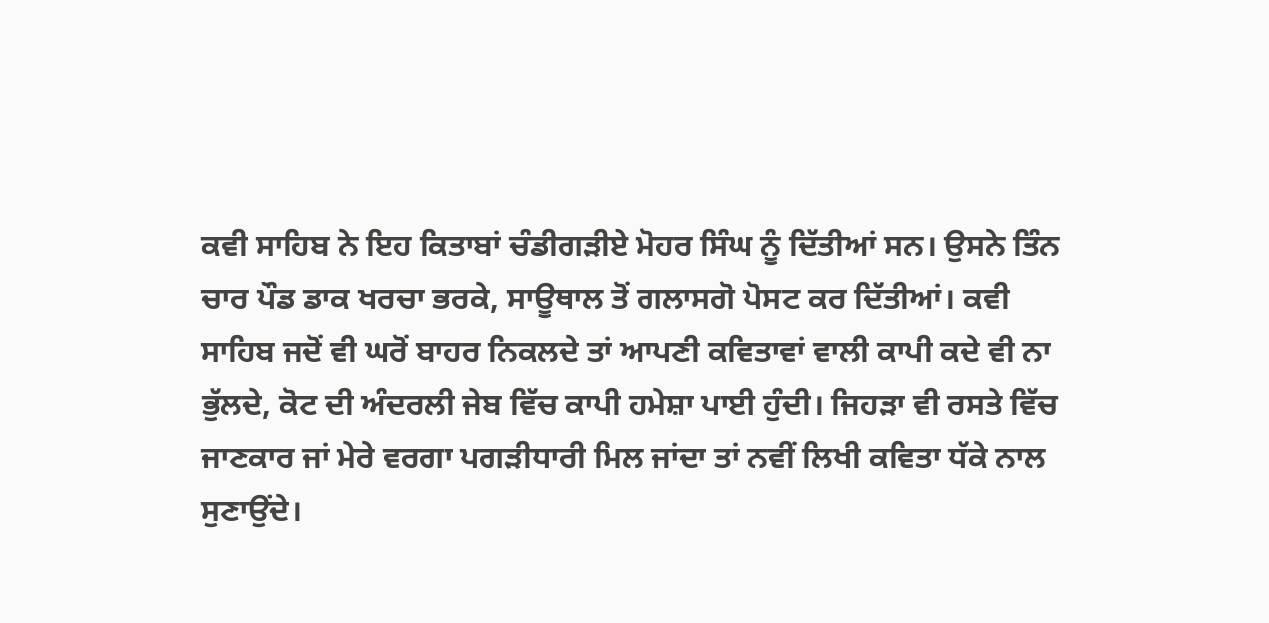ਕਵੀ ਸਾਹਿਬ ਨੇ ਇਹ ਕਿਤਾਬਾਂ ਚੰਡੀਗੜੀਏ ਮੋਹਰ ਸਿੰਘ ਨੂੰ ਦਿੱਤੀਆਂ ਸਨ। ਉਸਨੇ ਤਿੰਨ ਚਾਰ ਪੌਡ ਡਾਕ ਖਰਚਾ ਭਰਕੇ, ਸਾਊਥਾਲ ਤੋਂ ਗਲਾਸਗੋ ਪੋਸਟ ਕਰ ਦਿੱਤੀਆਂ। ਕਵੀ ਸਾਹਿਬ ਜਦੋਂ ਵੀ ਘਰੋਂ ਬਾਹਰ ਨਿਕਲਦੇ ਤਾਂ ਆਪਣੀ ਕਵਿਤਾਵਾਂ ਵਾਲੀ ਕਾਪੀ ਕਦੇ ਵੀ ਨਾ ਭੁੱਲਦੇ, ਕੋਟ ਦੀ ਅੰਦਰਲੀ ਜੇਬ ਵਿੱਚ ਕਾਪੀ ਹਮੇਸ਼ਾ ਪਾਈ ਹੁੰਦੀ। ਜਿਹੜਾ ਵੀ ਰਸਤੇ ਵਿੱਚ ਜਾਣਕਾਰ ਜਾਂ ਮੇਰੇ ਵਰਗਾ ਪਗੜੀਧਾਰੀ ਮਿਲ ਜਾਂਦਾ ਤਾਂ ਨਵੀਂ ਲਿਖੀ ਕਵਿਤਾ ਧੱਕੇ ਨਾਲ ਸੁਣਾਉਂਦੇ।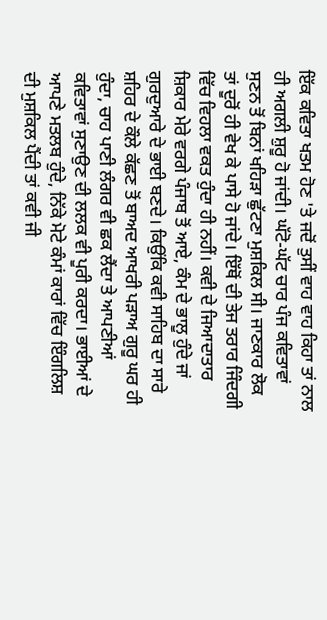ਇੱਕ ਕਵਿਤਾ ਖਤਮ ਹੋਣ 'ਤੇ ਜਦੋਂ ਤੁਸੀਂ ਵਾਹ ਵਾਹ ਕਿਹਾ ਤਾਂ ਨਾਲ ਹੀ ਅਗਲੀ ਸ਼ੁਰੂ ਹੋ ਜਾਂਦੀ। ਘੱਟੋ-ਘੱਟ ਚਾਰ ਪੰਜ ਕਵਿਤਾਵਾਂ ਸੁਣਨ ਤੋਂ ਬਿਨਾਂ ਖਹਿੜਾ ਛੁੱਟਣਾ ਮੁਸ਼ਕਿਲ ਸੀ। ਜਾਣਕਾਰ ਲੋਕ ਤਾਂ ਦੂਰੋਂ ਹੀ ਵੇਖ ਕੇ ਪਾਸੇ ਹੋ ਜਾਂਦੇ। ਇੱਥੋਂ ਦੀ ਤੇਜ ਤਰਾਰ ਜਿੰਦਗੀ ਵਿੱਚ ਵਿਹਲਾ ਵਕਤ ਹੁੰਦਾ ਹੀ ਨਹੀਂ। ਕਵੀ ਦੇ ਜਿਆਦਾਤਾਰ ਸ਼ਿਕਾਰ ਮੇਰੇ ਵਰਗੇ ਪੰਜਾਬ ਤੋਂ ਆਏ, ਕੰਮ ਦੇ ਭਾਲੂ ਹੁੰਦੇ ਜਾਂ ਗੁਰਦੁਆਰੇ ਦੇ ਭਾਈ ਬਣਦੇ। ਕਿਉਂਕਿ ਕਵੀ ਸਾਹਿਬ ਦਾ ਸਾਰੇ ਸ਼ਹਿਰ ਦੇ ਕੌਲੇ ਕੱਛਣ ਤੋਂ ਬਾਅਦ ਆਖਰੀ ਪੜਾਅ ਗੁਰੂ ਘਰ ਹੀ ਹੁੰਦਾ, ਚਾਹ ਪਾਣੀ ਲੰਗਰ ਵੀ ਛਕ ਲੈਂਦਾ ਤੇ ਆਪਣੀਆਂ ਕਵਿਤਾਵਾਂ ਸੁਣਾਉਣ ਦੀ ਲਲਕ ਵੀ ਪੂਰੀ ਕਰਦਾ। ਭਾਈਆਂ ਦੇ ਆਪਣੇ ਮਤਲਬ ਹੁੰਦੇ, ਨਿੱਕੇ ਮੋਟੇ ਕੰਮਾਂ ਕਾਰਾਂ ਵਿੱਚ ਇੰਗਲਿਸ਼ ਦੀ ਮੁਸ਼ਕਿਲ ਪੈਂਦੀ ਤਾਂ ਕਵੀ ਜੀ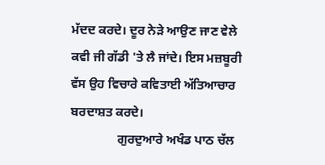ਮੱਦਦ ਕਰਦੇ। ਦੂਰ ਨੇੜੇ ਆਉਣ ਜਾਣ ਵੇਲੇ ਕਵੀ ਜੀ ਗੱਡੀ 'ਤੇ ਲੈ ਜਾਂਦੇ। ਇਸ ਮਜ਼ਬੂਰੀ ਵੱਸ ਉਹ ਵਿਚਾਰੇ ਕਵਿਤਾਈ ਅੱਤਿਆਚਾਰ ਬਰਦਾਸ਼ਤ ਕਰਦੇ।
               ਗੁਰਦੁਆਰੇ ਅਖੰਡ ਪਾਠ ਚੱਲ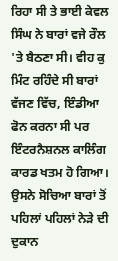ਰਿਹਾ ਸੀ ਤੇ ਭਾਈ ਕੇਵਲ ਸਿੰਘ ਨੇ ਬਾਰਾਂ ਵਜੇ ਰੌਲ 'ਤੇ ਬੈਠਣਾ ਸੀ। ਵੀਹ ਕੁ ਮਿੰਟ ਰਹਿੰਦੇ ਸੀ ਬਾਰਾਂ ਵੱਜਣ ਵਿੱਚ, ਇੰਡੀਆ ਫੋਨ ਕਰਨਾ ਸੀ ਪਰ ਇੰਟਰਨੈਸ਼ਨਲ ਕਾਲਿੰਗ ਕਾਰਡ ਖਤਮ ਹੋ ਗਿਆ। ਉਸਨੇ ਸੋਚਿਆ ਬਾਰਾਂ ਤੋਂ ਪਹਿਲਾਂ ਪਹਿਲਾਂ ਨੇੜੇ ਦੀ ਦੁਕਾਨ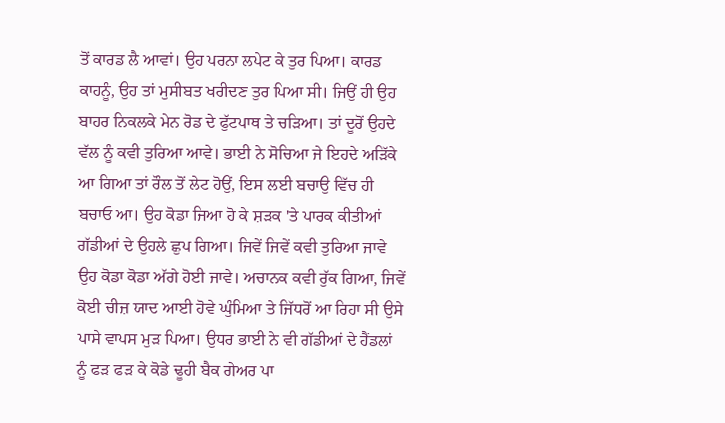ਤੋਂ ਕਾਰਡ ਲੈ ਆਵਾਂ। ਉਹ ਪਰਨਾ ਲਪੇਟ ਕੇ ਤੁਰ ਪਿਆ। ਕਾਰਡ ਕਾਹਨੂੰ, ਉਹ ਤਾਂ ਮੁਸੀਬਤ ਖਰੀਦਣ ਤੁਰ ਪਿਆ ਸੀ। ਜਿਉਂ ਹੀ ਉਹ ਬਾਹਰ ਨਿਕਲਕੇ ਮੇਨ ਰੋਡ ਦੇ ਫੁੱਟਪਾਥ ਤੇ ਚੜਿਆ। ਤਾਂ ਦੂਰੋਂ ਉਹਦੇ ਵੱਲ ਨੂੰ ਕਵੀ ਤੁਰਿਆ ਆਵੇ। ਭਾਈ ਨੇ ਸੋਚਿਆ ਜੇ ਇਹਦੇ ਅੜਿੱਕੇ ਆ ਗਿਆ ਤਾਂ ਰੌਲ ਤੋਂ ਲੇਟ ਹੋਉਂ, ਇਸ ਲਈ ਬਚਾਉ ਵਿੱਚ ਹੀ ਬਚਾਓ ਆ। ਉਹ ਕੋਡਾ ਜਿਆ ਹੋ ਕੇ ਸ਼ੜਕ 'ਤੇ ਪਾਰਕ ਕੀਤੀਆਂ ਗੱਡੀਆਂ ਦੇ ਉਹਲੇ ਛੁਪ ਗਿਆ। ਜਿਵੇਂ ਜਿਵੇਂ ਕਵੀ ਤੁਰਿਆ ਜਾਵੇ ਉਹ ਕੋਡਾ ਕੋਡਾ ਅੱਗੇ ਹੋਈ ਜਾਵੇ। ਅਚਾਨਕ ਕਵੀ ਰੁੱਕ ਗਿਆ, ਜਿਵੇਂ ਕੋਈ ਚੀਜ਼ ਯਾਦ ਆਈ ਹੋਵੇ ਘੁੰਮਿਆ ਤੇ ਜਿੱਧਰੋਂ ਆ ਰਿਹਾ ਸੀ ਉਸੇ ਪਾਸੇ ਵਾਪਸ ਮੁੜ ਪਿਆ। ਉਧਰ ਭਾਈ ਨੇ ਵੀ ਗੱਡੀਆਂ ਦੇ ਹੈਂਡਲਾਂ ਨੂੰ ਫੜ ਫੜ ਕੇ ਕੋਡੇ ਢੂਹੀ ਬੈਕ ਗੇਅਰ ਪਾ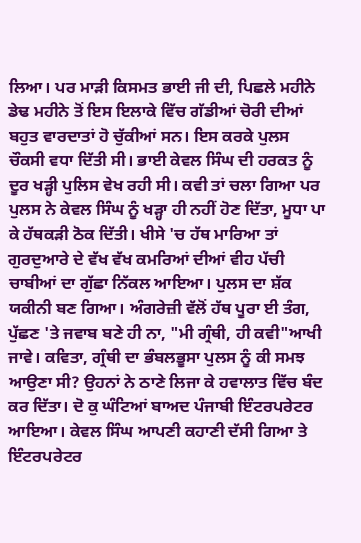ਲਿਆ। ਪਰ ਮਾੜੀ ਕਿਸਮਤ ਭਾਈ ਜੀ ਦੀ, ਪਿਛਲੇ ਮਹੀਨੇ ਡੇਢ ਮਹੀਨੇ ਤੋਂ ਇਸ ਇਲਾਕੇ ਵਿੱਚ ਗੱਡੀਆਂ ਚੋਰੀ ਦੀਆਂ ਬਹੁਤ ਵਾਰਦਾਤਾਂ ਹੋ ਚੁੱਕੀਆਂ ਸਨ। ਇਸ ਕਰਕੇ ਪੁਲਸ ਚੌਕਸੀ ਵਧਾ ਦਿੱਤੀ ਸੀ। ਭਾਈ ਕੇਵਲ ਸਿੰਘ ਦੀ ਹਰਕਤ ਨੂੰ ਦੂਰ ਖੜ੍ਹੀ ਪੁਲਿਸ ਵੇਖ ਰਹੀ ਸੀ। ਕਵੀ ਤਾਂ ਚਲਾ ਗਿਆ ਪਰ ਪੁਲਸ ਨੇ ਕੇਵਲ ਸਿੰਘ ਨੂੰ ਖੜ੍ਹਾ ਹੀ ਨਹੀਂ ਹੋਣ ਦਿੱਤਾ, ਮੂਧਾ ਪਾ ਕੇ ਹੱਥਕੜੀ ਠੋਕ ਦਿੱਤੀ। ਖੀਸੇ 'ਚ ਹੱਥ ਮਾਰਿਆ ਤਾਂ ਗੁਰਦੁਆਰੇ ਦੇ ਵੱਖ ਵੱਖ ਕਮਰਿਆਂ ਦੀਆਂ ਵੀਹ ਪੱਚੀ ਚਾਬੀਆਂ ਦਾ ਗੁੱਛਾ ਨਿੱਕਲ ਆਇਆ। ਪੁਲਸ ਦਾ ਸ਼ੱਕ ਯਕੀਨੀ ਬਣ ਗਿਆ। ਅੰਗਰੇਜ਼ੀ ਵੱਲੋਂ ਹੱਥ ਪੂਰਾ ਈ ਤੰਗ, ਪੁੱਛਣ 'ਤੇ ਜਵਾਬ ਬਣੇ ਹੀ ਨਾ, "ਮੀ ਗ੍ਰੰਥੀ, ਹੀ ਕਵੀ"ਆਖੀ ਜਾਵੇ। ਕਵਿਤਾ, ਗ੍ਰੰਥੀ ਦਾ ਭੰਬਲਭੂਸਾ ਪੁਲਸ ਨੂੰ ਕੀ ਸਮਝ ਆਉਣਾ ਸੀ? ਉਹਨਾਂ ਨੇ ਠਾਣੇ ਲਿਜਾ ਕੇ ਹਵਾਲਾਤ ਵਿੱਚ ਬੰਦ ਕਰ ਦਿੱਤਾ। ਦੋ ਕੁ ਘੰਟਿਆਂ ਬਾਅਦ ਪੰਜਾਬੀ ਇੰਟਰਪਰੇਟਰ ਆਇਆ। ਕੇਵਲ ਸਿੰਘ ਆਪਣੀ ਕਹਾਣੀ ਦੱਸੀ ਗਿਆ ਤੇ ਇੰਟਰਪਰੇਟਰ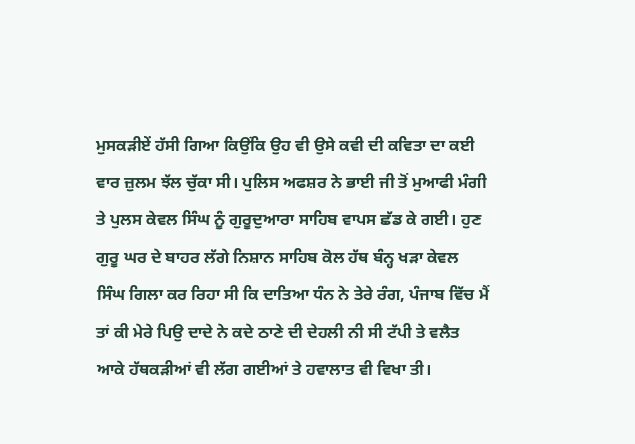ਮੁਸਕੜੀਏਂ ਹੱਸੀ ਗਿਆ ਕਿਉਂਕਿ ਉਹ ਵੀ ਉਸੇ ਕਵੀ ਦੀ ਕਵਿਤਾ ਦਾ ਕਈ ਵਾਰ ਜ਼ੁਲਮ ਝੱਲ ਚੁੱਕਾ ਸੀ। ਪੁਲਿਸ ਅਫਸ਼ਰ ਨੇ ਭਾਈ ਜੀ ਤੋਂ ਮੁਆਫੀ ਮੰਗੀ ਤੇ ਪੁਲਸ ਕੇਵਲ ਸਿੰਘ ਨੂੰ ਗੁਰੂਦੁਆਰਾ ਸਾਹਿਬ ਵਾਪਸ ਛੱਡ ਕੇ ਗਈ। ਹੁਣ ਗੁਰੂ ਘਰ ਦੇ ਬਾਹਰ ਲੱਗੇ ਨਿਸ਼ਾਨ ਸਾਹਿਬ ਕੋਲ ਹੱਥ ਬੰਨ੍ਹ ਖੜਾ ਕੇਵਲ ਸਿੰਘ ਗਿਲਾ ਕਰ ਰਿਹਾ ਸੀ ਕਿ ਦਾਤਿਆ ਧੰਨ ਨੇ ਤੇਰੇ ਰੰਗ, ਪੰਜਾਬ ਵਿੱਚ ਮੈਂ ਤਾਂ ਕੀ ਮੇਰੇ ਪਿਉ ਦਾਦੇ ਨੇ ਕਦੇ ਠਾਣੇ ਦੀ ਦੇਹਲੀ ਨੀ ਸੀ ਟੱਪੀ ਤੇ ਵਲੈਤ ਆਕੇ ਹੱਥਕੜੀਆਂ ਵੀ ਲੱਗ ਗਈਆਂ ਤੇ ਹਵਾਲਾਤ ਵੀ ਵਿਖਾ ਤੀ।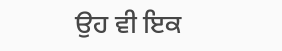ਉਹ ਵੀ ਇਕ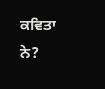ਕਵਿਤਾ ਨੇ?